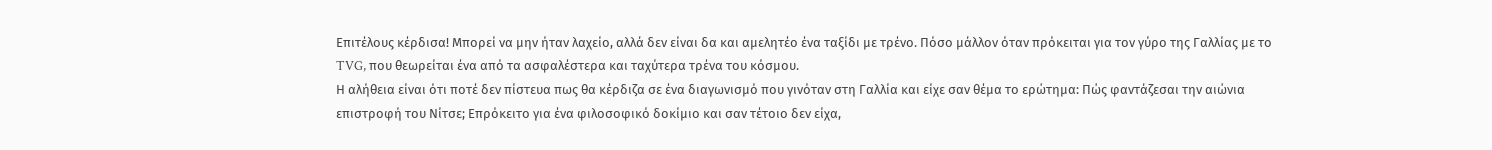Επιτέλους κέρδισα! Μπορεί να μην ήταν λαχείο, αλλά δεν είναι δα και αμελητέο ένα ταξίδι με τρένο. Πόσο μάλλον όταν πρόκειται για τον γύρο της Γαλλίας με το TVG, που θεωρείται ένα από τα ασφαλέστερα και ταχύτερα τρένα του κόσμου.
Η αλήθεια είναι ότι ποτέ δεν πίστευα πως θα κέρδιζα σε ένα διαγωνισμό που γινόταν στη Γαλλία και είχε σαν θέμα το ερώτημα: Πώς φαντάζεσαι την αιώνια επιστροφή του Νίτσε; Επρόκειτο για ένα φιλοσοφικό δοκίμιο και σαν τέτοιο δεν είχα,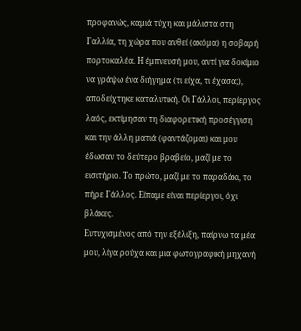προφανώς, καμιά τύχη και μάλιστα στη Γαλλία, τη χώρα που ανθεί (ακόμα) η σοβαρή πορτοκαλέα. Η έμπνευσή μου, αντί για δοκίμιο να γράψω ένα διήγημα (τι είχα, τι έχασα;), αποδείχτηκε καταλυτική. Οι Γάλλοι, περίεργος λαός, εκτίμησαν τη διαφορετική προσέγγιση και την άλλη ματιά (φαντάζομαι) και μου έδωσαν το δεύτερο βραβείο, μαζί με το εισιτήριο. Το πρώτο, μαζί με το παραδάκι, το πήρε Γάλλος. Είπαμε είναι περίεργοι, όχι βλάκες.
Ευτυχισμένος από την εξέλιξη, παίρνω τα μέα μου, λίγα ρούχα και μια φωτογραφική μηχανή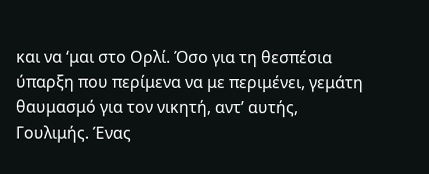και να ‘μαι στο Ορλί. Όσο για τη θεσπέσια ύπαρξη που περίμενα να με περιμένει, γεμάτη θαυμασμό για τον νικητή, αντ’ αυτής, Γουλιμής. Ένας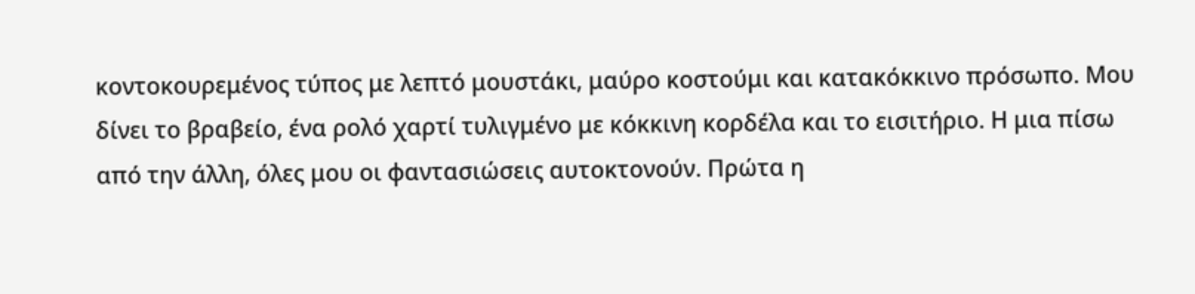κοντοκουρεμένος τύπος με λεπτό μουστάκι, μαύρο κοστούμι και κατακόκκινο πρόσωπο. Μου δίνει το βραβείο, ένα ρολό χαρτί τυλιγμένο με κόκκινη κορδέλα και το εισιτήριο. Η μια πίσω από την άλλη, όλες μου οι φαντασιώσεις αυτοκτονούν. Πρώτα η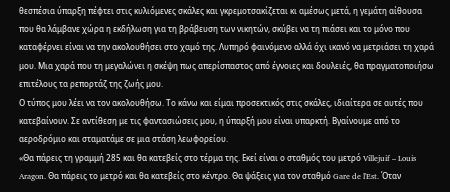θεσπέσια ύπαρξη πέφτει στις κυλιόμενες σκάλες και γκρεμοτσακίζεται κι αμέσως μετά, η γεμάτη αίθουσα που θα λάμβανε χώρα η εκδήλωση για τη βράβευση των νικητών, σκύβει να τη πιάσει και το μόνο που καταφέρνει είναι να την ακολουθήσει στο χαμό της. Λυπηρό φαινόμενο αλλά όχι ικανό να μετριάσει τη χαρά μου. Μια χαρά που τη μεγαλώνει η σκέψη πως απερίσπαστος από έγνοιες και δουλειές, θα πραγματοποιήσω επιτέλους τα ρεπορτάζ της ζωής μου.
Ο τύπος μου λέει να τον ακολουθήσω. Το κάνω και είμαι προσεκτικός στις σκάλες, ιδιαίτερα σε αυτές που κατεβαίνουν. Σε αντίθεση με τις φαντασιώσεις μου, η ύπαρξή μου είναι υπαρκτή. Βγαίνουμε από το αεροδρόμιο και σταματάμε σε μια στάση λεωφορείου.
«Θα πάρεις τη γραμμή 285 και θα κατεβείς στο τέρμα της. Εκεί είναι ο σταθμός του μετρό Villejuif – Louis Aragon. Θα πάρεις το μετρό και θα κατεβείς στο κέντρο. Θα ψάξεις για τον σταθμό Gare de l'Est. Όταν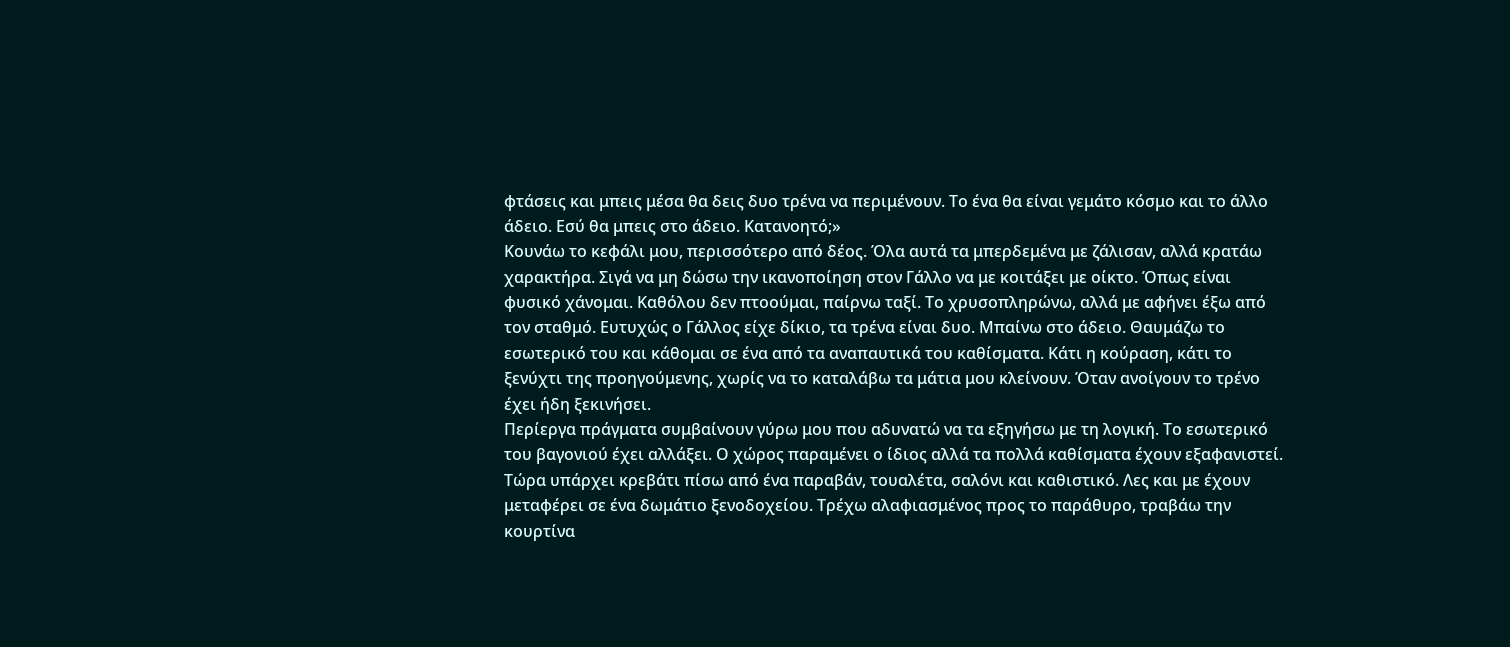φτάσεις και μπεις μέσα θα δεις δυο τρένα να περιμένουν. Το ένα θα είναι γεμάτο κόσμο και το άλλο άδειο. Εσύ θα μπεις στο άδειο. Κατανοητό;»
Κουνάω το κεφάλι μου, περισσότερο από δέος. Όλα αυτά τα μπερδεμένα με ζάλισαν, αλλά κρατάω χαρακτήρα. Σιγά να μη δώσω την ικανοποίηση στον Γάλλο να με κοιτάξει με οίκτο. Όπως είναι φυσικό χάνομαι. Καθόλου δεν πτοούμαι, παίρνω ταξί. Το χρυσοπληρώνω, αλλά με αφήνει έξω από τον σταθμό. Ευτυχώς ο Γάλλος είχε δίκιο, τα τρένα είναι δυο. Μπαίνω στο άδειο. Θαυμάζω το εσωτερικό του και κάθομαι σε ένα από τα αναπαυτικά του καθίσματα. Κάτι η κούραση, κάτι το ξενύχτι της προηγούμενης, χωρίς να το καταλάβω τα μάτια μου κλείνουν. Όταν ανοίγουν το τρένο έχει ήδη ξεκινήσει.
Περίεργα πράγματα συμβαίνουν γύρω μου που αδυνατώ να τα εξηγήσω με τη λογική. Το εσωτερικό του βαγονιού έχει αλλάξει. Ο χώρος παραμένει ο ίδιος αλλά τα πολλά καθίσματα έχουν εξαφανιστεί. Τώρα υπάρχει κρεβάτι πίσω από ένα παραβάν, τουαλέτα, σαλόνι και καθιστικό. Λες και με έχουν μεταφέρει σε ένα δωμάτιο ξενοδοχείου. Τρέχω αλαφιασμένος προς το παράθυρο, τραβάω την κουρτίνα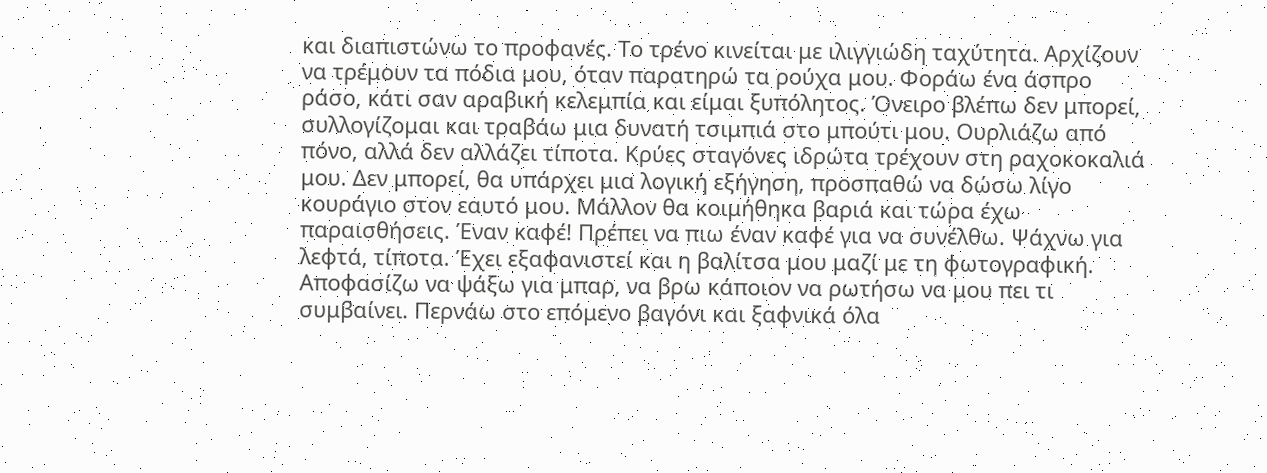και διαπιστώνω το προφανές. Το τρένο κινείται με ιλιγγιώδη ταχύτητα. Αρχίζουν να τρέμουν τα πόδια μου, όταν παρατηρώ τα ρούχα μου. Φοράω ένα άσπρο ράσο, κάτι σαν αραβική κελεμπία και είμαι ξυπόλητος. Όνειρο βλέπω δεν μπορεί, συλλογίζομαι και τραβάω μια δυνατή τσιμπιά στο μπούτι μου. Ουρλιάζω από πόνο, αλλά δεν αλλάζει τίποτα. Κρύες σταγόνες ιδρώτα τρέχουν στη ραχοκοκαλιά μου. Δεν μπορεί, θα υπάρχει μια λογική εξήγηση, προσπαθώ να δώσω λίγο κουράγιο στον εαυτό μου. Μάλλον θα κοιμήθηκα βαριά και τώρα έχω παραισθήσεις. Έναν καφέ! Πρέπει να πιω έναν καφέ για να συνέλθω. Ψάχνω για λεφτά, τίποτα. Έχει εξαφανιστεί και η βαλίτσα μου μαζί με τη φωτογραφική. Αποφασίζω να ψάξω για μπαρ, να βρω κάποιον να ρωτήσω να μου πει τι συμβαίνει. Περνάω στο επόμενο βαγόνι και ξαφνικά όλα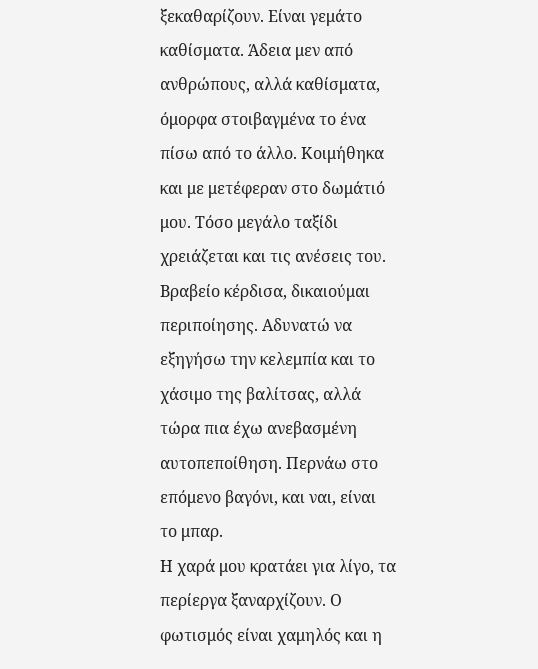ξεκαθαρίζουν. Είναι γεμάτο καθίσματα. Άδεια μεν από ανθρώπους, αλλά καθίσματα, όμορφα στοιβαγμένα το ένα πίσω από το άλλο. Κοιμήθηκα και με μετέφεραν στο δωμάτιό μου. Τόσο μεγάλο ταξίδι χρειάζεται και τις ανέσεις του. Βραβείο κέρδισα, δικαιούμαι περιποίησης. Αδυνατώ να εξηγήσω την κελεμπία και το χάσιμο της βαλίτσας, αλλά τώρα πια έχω ανεβασμένη αυτοπεποίθηση. Περνάω στο επόμενο βαγόνι, και ναι, είναι το μπαρ.
Η χαρά μου κρατάει για λίγο, τα περίεργα ξαναρχίζουν. Ο φωτισμός είναι χαμηλός και η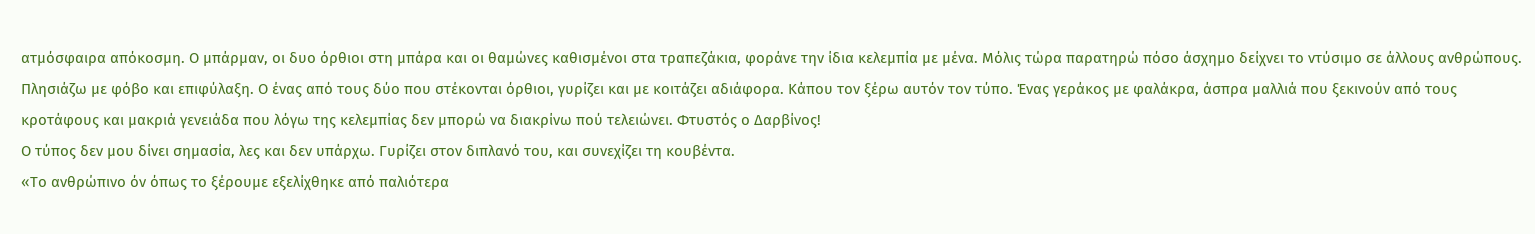ατμόσφαιρα απόκοσμη. Ο μπάρμαν, οι δυο όρθιοι στη μπάρα και οι θαμώνες καθισμένοι στα τραπεζάκια, φοράνε την ίδια κελεμπία με μένα. Μόλις τώρα παρατηρώ πόσο άσχημο δείχνει το ντύσιμο σε άλλους ανθρώπους. Πλησιάζω με φόβο και επιφύλαξη. Ο ένας από τους δύο που στέκονται όρθιοι, γυρίζει και με κοιτάζει αδιάφορα. Κάπου τον ξέρω αυτόν τον τύπο. Ένας γεράκος με φαλάκρα, άσπρα μαλλιά που ξεκινούν από τους κροτάφους και μακριά γενειάδα που λόγω της κελεμπίας δεν μπορώ να διακρίνω πού τελειώνει. Φτυστός ο Δαρβίνος!
Ο τύπος δεν μου δίνει σημασία, λες και δεν υπάρχω. Γυρίζει στον διπλανό του, και συνεχίζει τη κουβέντα.
«Το ανθρώπινο όν όπως το ξέρουμε εξελίχθηκε από παλιότερα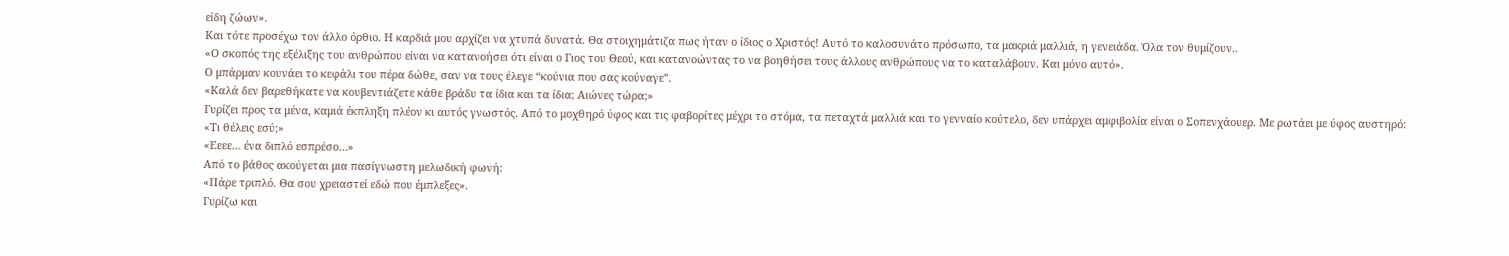είδη ζώων».
Και τότε προσέχω τον άλλο όρθιο. Η καρδιά μου αρχίζει να χτυπά δυνατά. Θα στοιχημάτιζα πως ήταν ο ίδιος ο Χριστός! Αυτό το καλοσυνάτο πρόσωπο, τα μακριά μαλλιά, η γενειάδα. Όλα τον θυμίζουν..
«Ο σκοπός της εξέλιξης του ανθρώπου είναι να κατανοήσει ότι είναι ο Γιος του Θεού, και κατανοώντας το να βοηθήσει τους άλλους ανθρώπους να το καταλάβουν. Και μόνο αυτό».
Ο μπάρμαν κουνάει το κεφάλι του πέρα δώθε, σαν να τους έλεγε “κούνια που σας κούναγε”.
«Καλά δεν βαρεθήκατε να κουβεντιάζετε κάθε βράδυ τα ίδια και τα ίδια; Αιώνες τώρα;»
Γυρίζει προς τα μένα, καμιά έκπληξη πλέον κι αυτός γνωστός. Από το μοχθηρό ύφος και τις φαβορίτες μέχρι το στόμα, τα πεταχτά μαλλιά και το γενναίο κούτελο, δεν υπάρχει αμφιβολία είναι ο Σοπενχάουερ. Με ρωτάει με ύφος αυστηρό:
«Τι θέλεις εσύ;»
«Εεεε… ένα διπλό εσπρέσο…»
Από το βάθος ακούγεται μια πασίγνωστη μελωδική φωνή:
«Πάρε τριπλό. Θα σου χρειαστεί εδώ που έμπλεξες».
Γυρίζω και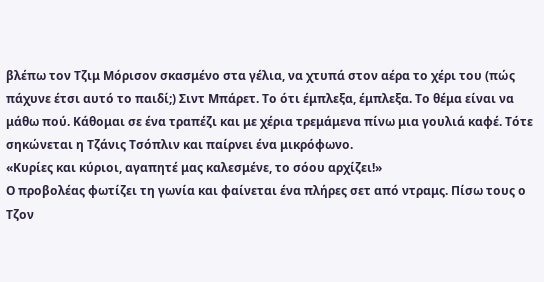βλέπω τον Τζιμ Μόρισον σκασμένο στα γέλια, να χτυπά στον αέρα το χέρι του (πώς πάχυνε έτσι αυτό το παιδί;) Σιντ Μπάρετ. Το ότι έμπλεξα, έμπλεξα. Το θέμα είναι να μάθω πού. Κάθομαι σε ένα τραπέζι και με χέρια τρεμάμενα πίνω μια γουλιά καφέ. Τότε σηκώνεται η Τζάνις Τσόπλιν και παίρνει ένα μικρόφωνο.
«Κυρίες και κύριοι, αγαπητέ μας καλεσμένε, το σόου αρχίζει!»
Ο προβολέας φωτίζει τη γωνία και φαίνεται ένα πλήρες σετ από ντραμς. Πίσω τους ο Τζον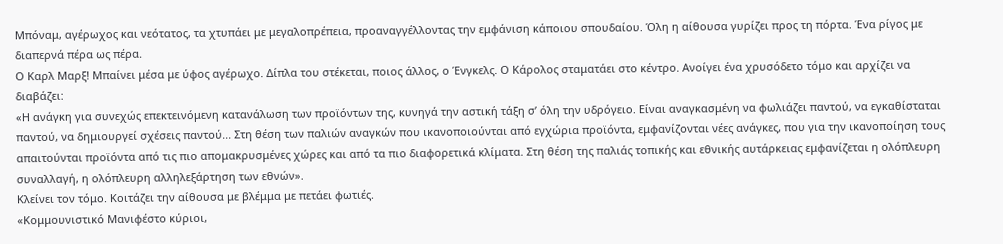Μπόναμ, αγέρωχος και νεότατος, τα χτυπάει με μεγαλοπρέπεια, προαναγγέλλοντας την εμφάνιση κάποιου σπουδαίου. Όλη η αίθουσα γυρίζει προς τη πόρτα. Ένα ρίγος με διαπερνά πέρα ως πέρα.
Ο Καρλ Μαρξ! Μπαίνει μέσα με ύφος αγέρωχο. Δίπλα του στέκεται, ποιος άλλος, ο Ένγκελς. Ο Κάρολος σταματάει στο κέντρο. Ανοίγει ένα χρυσόδετο τόμο και αρχίζει να διαβάζει:
«Η ανάγκη για συνεχώς επεκτεινόμενη κατανάλωση των προϊόντων της, κυνηγά την αστική τάξη σ’ όλη την υδρόγειο. Είναι αναγκασμένη να φωλιάζει παντού, να εγκαθίσταται παντού, να δημιουργεί σχέσεις παντού... Στη θέση των παλιών αναγκών που ικανοποιούνται από εγχώρια προϊόντα, εμφανίζονται νέες ανάγκες, που για την ικανοποίηση τους απαιτούνται προϊόντα από τις πιο απομακρυσμένες χώρες και από τα πιο διαφορετικά κλίματα. Στη θέση της παλιάς τοπικής και εθνικής αυτάρκειας εμφανίζεται η ολόπλευρη συναλλαγή, η ολόπλευρη αλληλεξάρτηση των εθνών».
Κλείνει τον τόμο. Κοιτάζει την αίθουσα με βλέμμα με πετάει φωτιές.
«Κομμουνιστικό Μανιφέστο κύριοι,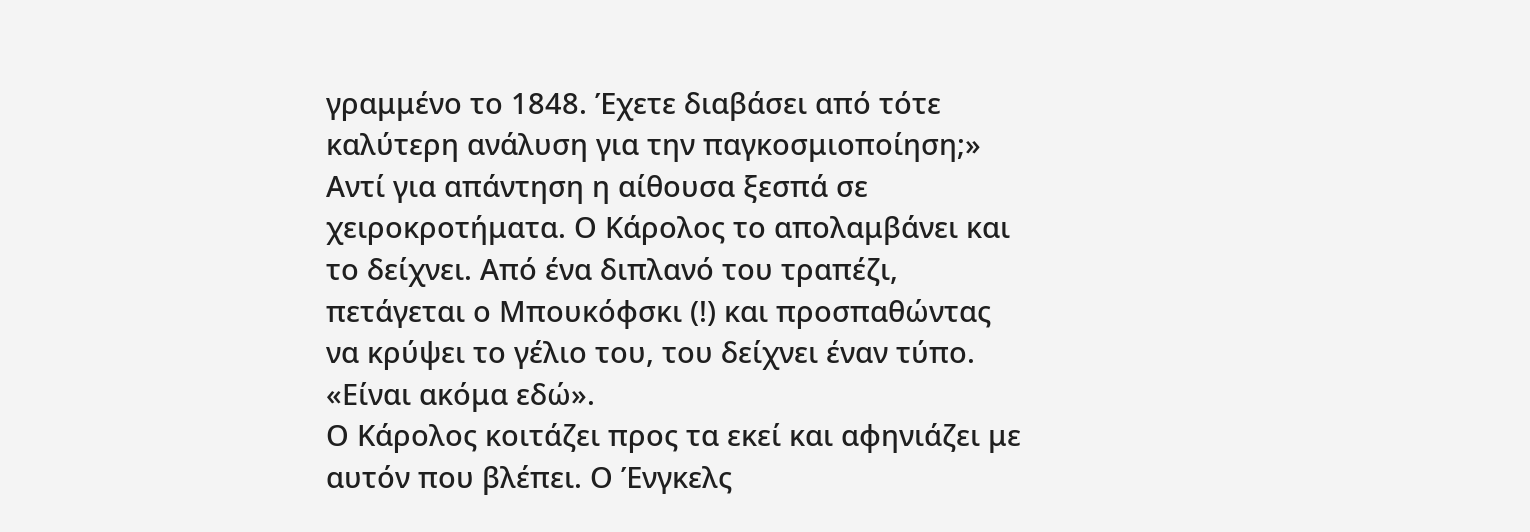γραμμένο το 1848. Έχετε διαβάσει από τότε καλύτερη ανάλυση για την παγκοσμιοποίηση;»
Αντί για απάντηση η αίθουσα ξεσπά σε χειροκροτήματα. Ο Κάρολος το απολαμβάνει και το δείχνει. Από ένα διπλανό του τραπέζι, πετάγεται ο Μπουκόφσκι (!) και προσπαθώντας να κρύψει το γέλιο του, του δείχνει έναν τύπο.
«Είναι ακόμα εδώ».
Ο Κάρολος κοιτάζει προς τα εκεί και αφηνιάζει με αυτόν που βλέπει. Ο Ένγκελς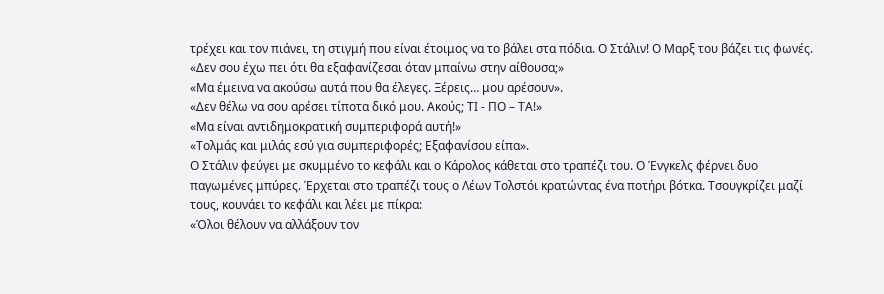τρέχει και τον πιάνει, τη στιγμή που είναι έτοιμος να το βάλει στα πόδια. Ο Στάλιν! Ο Μαρξ του βάζει τις φωνές.
«Δεν σου έχω πει ότι θα εξαφανίζεσαι όταν μπαίνω στην αίθουσα;»
«Μα έμεινα να ακούσω αυτά που θα έλεγες. Ξέρεις… μου αρέσουν».
«Δεν θέλω να σου αρέσει τίποτα δικό μου. Ακούς; ΤΙ - ΠΟ – ΤΑ!»
«Μα είναι αντιδημοκρατική συμπεριφορά αυτή!»
«Τολμάς και μιλάς εσύ για συμπεριφορές; Εξαφανίσου είπα».
Ο Στάλιν φεύγει με σκυμμένο το κεφάλι και ο Κάρολος κάθεται στο τραπέζι του. Ο Ένγκελς φέρνει δυο παγωμένες μπύρες. Έρχεται στο τραπέζι τους ο Λέων Τολστόι κρατώντας ένα ποτήρι βότκα. Τσουγκρίζει μαζί τους, κουνάει το κεφάλι και λέει με πίκρα:
«Όλοι θέλουν να αλλάξουν τον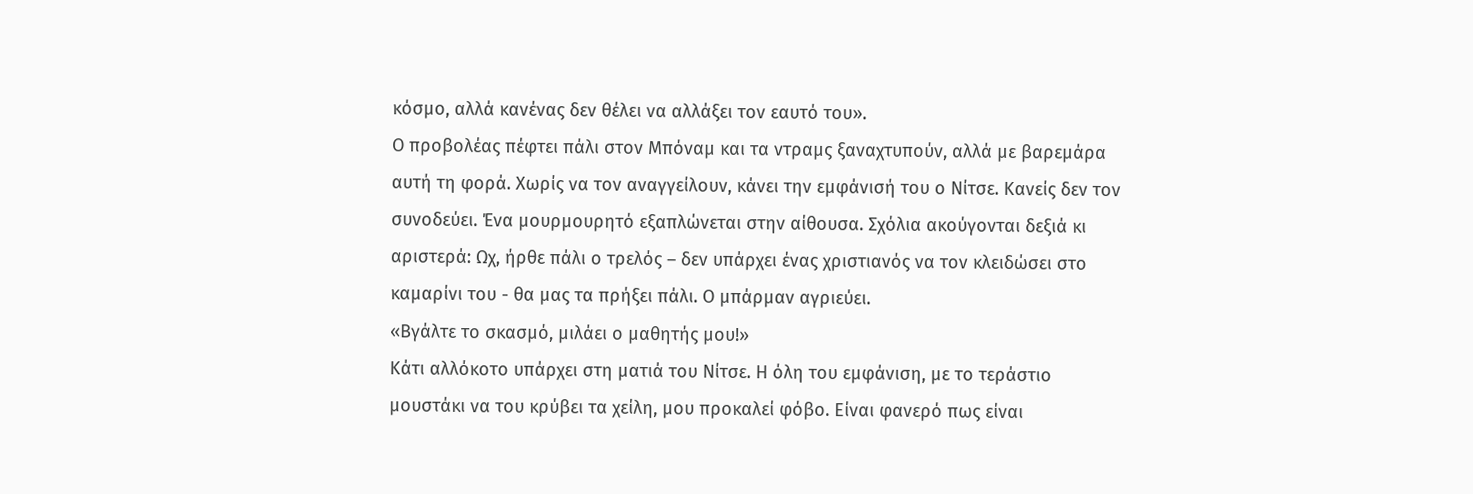κόσμο, αλλά κανένας δεν θέλει να αλλάξει τον εαυτό του».
Ο προβολέας πέφτει πάλι στον Μπόναμ και τα ντραμς ξαναχτυπούν, αλλά με βαρεμάρα αυτή τη φορά. Χωρίς να τον αναγγείλουν, κάνει την εμφάνισή του ο Νίτσε. Κανείς δεν τον συνοδεύει. Ένα μουρμουρητό εξαπλώνεται στην αίθουσα. Σχόλια ακούγονται δεξιά κι αριστερά: Ωχ, ήρθε πάλι ο τρελός – δεν υπάρχει ένας χριστιανός να τον κλειδώσει στο καμαρίνι του - θα μας τα πρήξει πάλι. Ο μπάρμαν αγριεύει.
«Βγάλτε το σκασμό, μιλάει ο μαθητής μου!»
Κάτι αλλόκοτο υπάρχει στη ματιά του Νίτσε. Η όλη του εμφάνιση, με το τεράστιο μουστάκι να του κρύβει τα χείλη, μου προκαλεί φόβο. Είναι φανερό πως είναι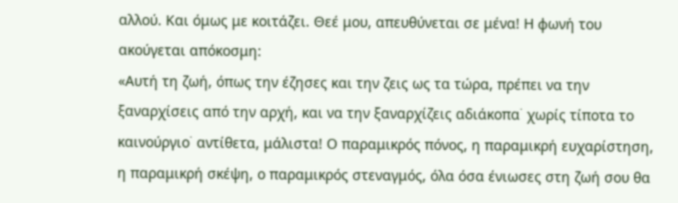αλλού. Και όμως με κοιτάζει. Θεέ μου, απευθύνεται σε μένα! Η φωνή του ακούγεται απόκοσμη:
«Αυτή τη ζωή, όπως την έζησες και την ζεις ως τα τώρα, πρέπει να την ξαναρχίσεις από την αρχή, και να την ξαναρχίζεις αδιάκοπα˙ χωρίς τίποτα το καινούργιο˙ αντίθετα, μάλιστα! Ο παραμικρός πόνος, η παραμικρή ευχαρίστηση, η παραμικρή σκέψη, ο παραμικρός στεναγμός, όλα όσα ένιωσες στη ζωή σου θα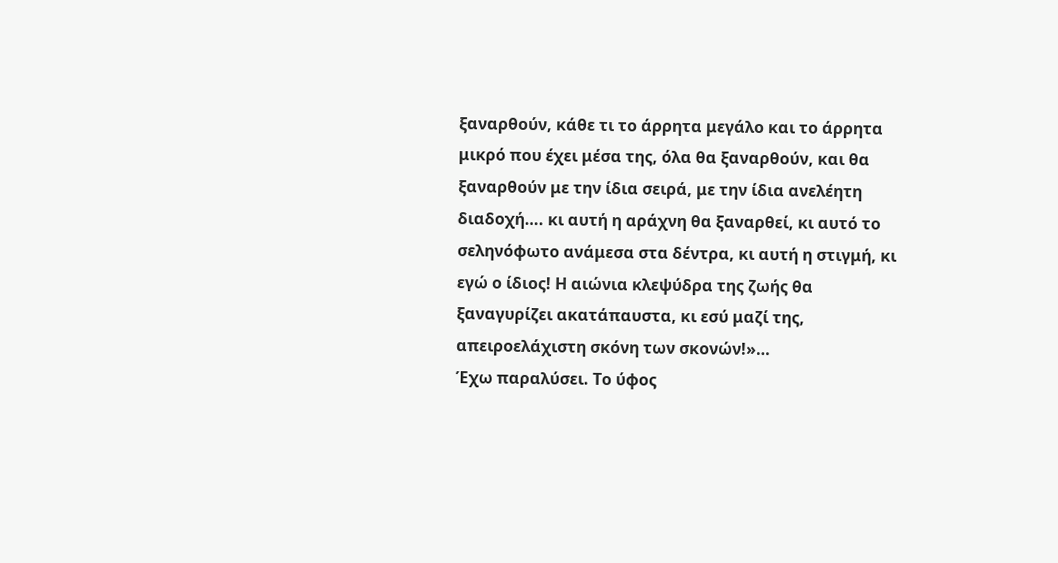ξαναρθούν, κάθε τι το άρρητα μεγάλο και το άρρητα μικρό που έχει μέσα της, όλα θα ξαναρθούν, και θα ξαναρθούν με την ίδια σειρά, με την ίδια ανελέητη διαδοχή…. κι αυτή η αράχνη θα ξαναρθεί, κι αυτό το σεληνόφωτο ανάμεσα στα δέντρα, κι αυτή η στιγμή, κι εγώ ο ίδιος! Η αιώνια κλεψύδρα της ζωής θα ξαναγυρίζει ακατάπαυστα, κι εσύ μαζί της, απειροελάχιστη σκόνη των σκονών!»…
Έχω παραλύσει. Το ύφος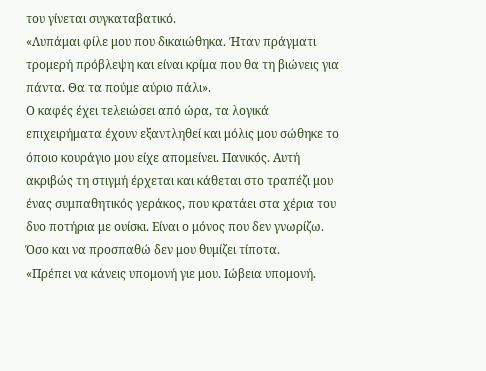του γίνεται συγκαταβατικό.
«Λυπάμαι φίλε μου που δικαιώθηκα. Ήταν πράγματι τρομερή πρόβλεψη και είναι κρίμα που θα τη βιώνεις για πάντα. Θα τα πούμε αύριο πάλι».
Ο καφές έχει τελειώσει από ώρα, τα λογικά επιχειρήματα έχουν εξαντληθεί και μόλις μου σώθηκε το όποιο κουράγιο μου είχε απομείνει. Πανικός. Αυτή ακριβώς τη στιγμή έρχεται και κάθεται στο τραπέζι μου ένας συμπαθητικός γεράκος, που κρατάει στα χέρια του δυο ποτήρια με ουίσκι. Είναι ο μόνος που δεν γνωρίζω. Όσο και να προσπαθώ δεν μου θυμίζει τίποτα.
«Πρέπει να κάνεις υπομονή γιε μου. Ιώβεια υπομονή.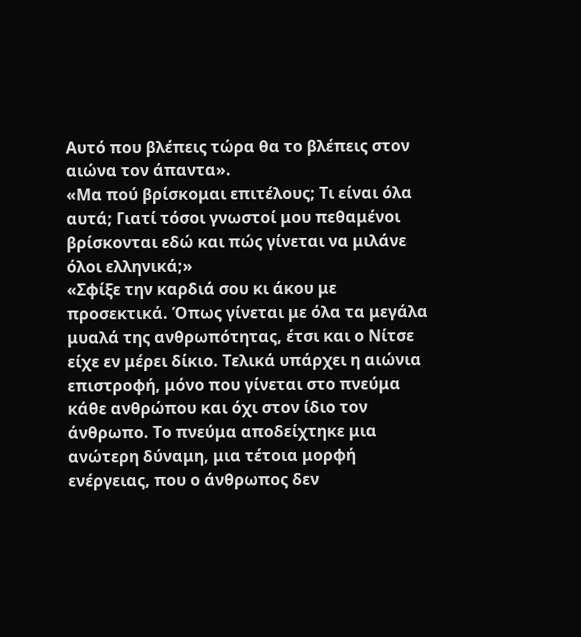Αυτό που βλέπεις τώρα θα το βλέπεις στον αιώνα τον άπαντα».
«Μα πού βρίσκομαι επιτέλους; Τι είναι όλα αυτά; Γιατί τόσοι γνωστοί μου πεθαμένοι βρίσκονται εδώ και πώς γίνεται να μιλάνε όλοι ελληνικά;»
«Σφίξε την καρδιά σου κι άκου με προσεκτικά. Όπως γίνεται με όλα τα μεγάλα μυαλά της ανθρωπότητας, έτσι και ο Νίτσε είχε εν μέρει δίκιο. Τελικά υπάρχει η αιώνια επιστροφή, μόνο που γίνεται στο πνεύμα κάθε ανθρώπου και όχι στον ίδιο τον άνθρωπο. Το πνεύμα αποδείχτηκε μια ανώτερη δύναμη, μια τέτοια μορφή ενέργειας, που ο άνθρωπος δεν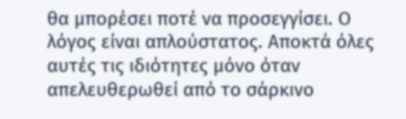θα μπορέσει ποτέ να προσεγγίσει. Ο λόγος είναι απλούστατος. Αποκτά όλες αυτές τις ιδιότητες μόνο όταν απελευθερωθεί από το σάρκινο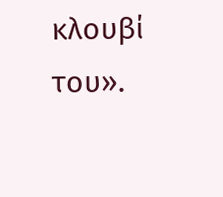κλουβί του».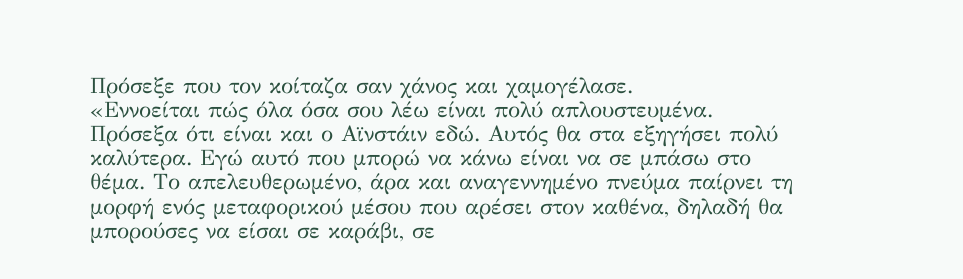Πρόσεξε που τον κοίταζα σαν χάνος και χαμογέλασε.
«Εννοείται πώς όλα όσα σου λέω είναι πολύ απλουστευμένα. Πρόσεξα ότι είναι και ο Αϊνστάιν εδώ. Αυτός θα στα εξηγήσει πολύ καλύτερα. Εγώ αυτό που μπορώ να κάνω είναι να σε μπάσω στο θέμα. Το απελευθερωμένο, άρα και αναγεννημένο πνεύμα παίρνει τη μορφή ενός μεταφορικού μέσου που αρέσει στον καθένα, δηλαδή θα μπορούσες να είσαι σε καράβι, σε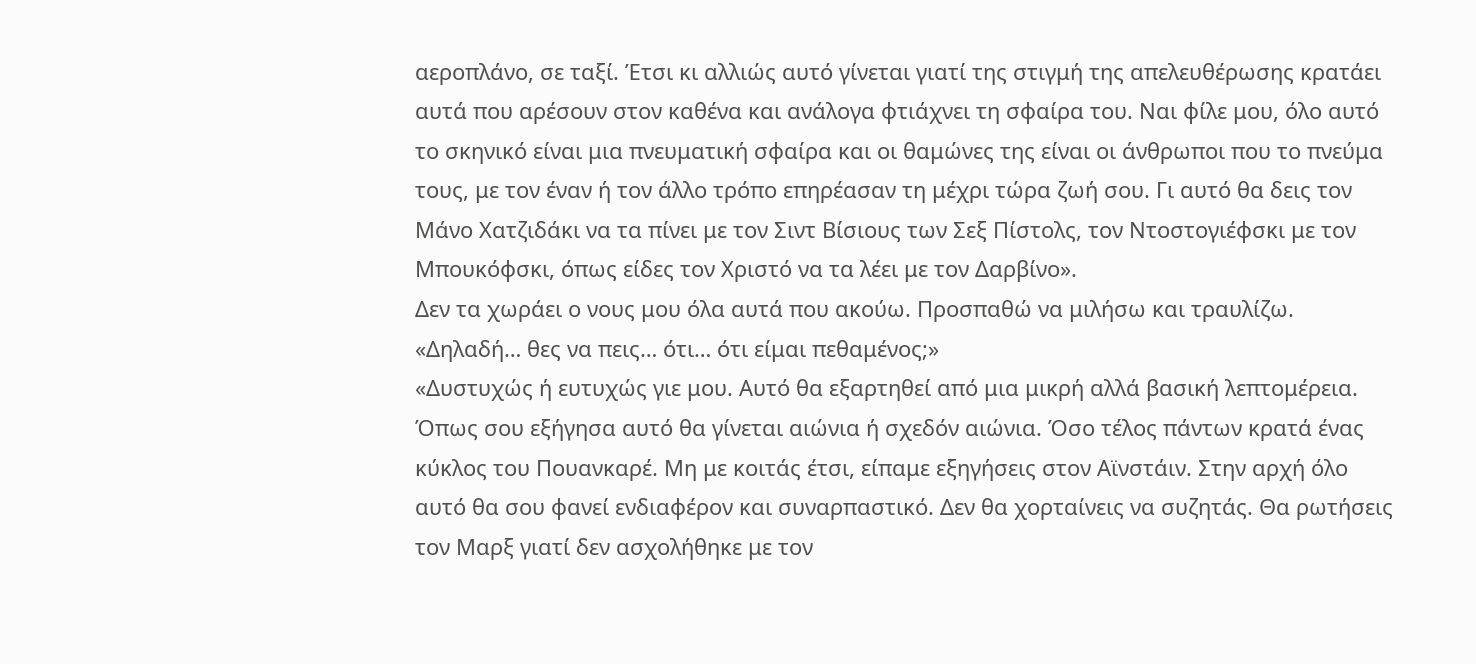αεροπλάνο, σε ταξί. Έτσι κι αλλιώς αυτό γίνεται γιατί της στιγμή της απελευθέρωσης κρατάει αυτά που αρέσουν στον καθένα και ανάλογα φτιάχνει τη σφαίρα του. Ναι φίλε μου, όλο αυτό το σκηνικό είναι μια πνευματική σφαίρα και οι θαμώνες της είναι οι άνθρωποι που το πνεύμα τους, με τον έναν ή τον άλλο τρόπο επηρέασαν τη μέχρι τώρα ζωή σου. Γι αυτό θα δεις τον Μάνο Χατζιδάκι να τα πίνει με τον Σιντ Βίσιους των Σεξ Πίστολς, τον Ντοστογιέφσκι με τον Μπουκόφσκι, όπως είδες τον Χριστό να τα λέει με τον Δαρβίνο».
Δεν τα χωράει ο νους μου όλα αυτά που ακούω. Προσπαθώ να μιλήσω και τραυλίζω.
«Δηλαδή… θες να πεις… ότι… ότι είμαι πεθαμένος;»
«Δυστυχώς ή ευτυχώς γιε μου. Αυτό θα εξαρτηθεί από μια μικρή αλλά βασική λεπτομέρεια. Όπως σου εξήγησα αυτό θα γίνεται αιώνια ή σχεδόν αιώνια. Όσο τέλος πάντων κρατά ένας κύκλος του Πουανκαρέ. Μη με κοιτάς έτσι, είπαμε εξηγήσεις στον Αϊνστάιν. Στην αρχή όλο αυτό θα σου φανεί ενδιαφέρον και συναρπαστικό. Δεν θα χορταίνεις να συζητάς. Θα ρωτήσεις τον Μαρξ γιατί δεν ασχολήθηκε με τον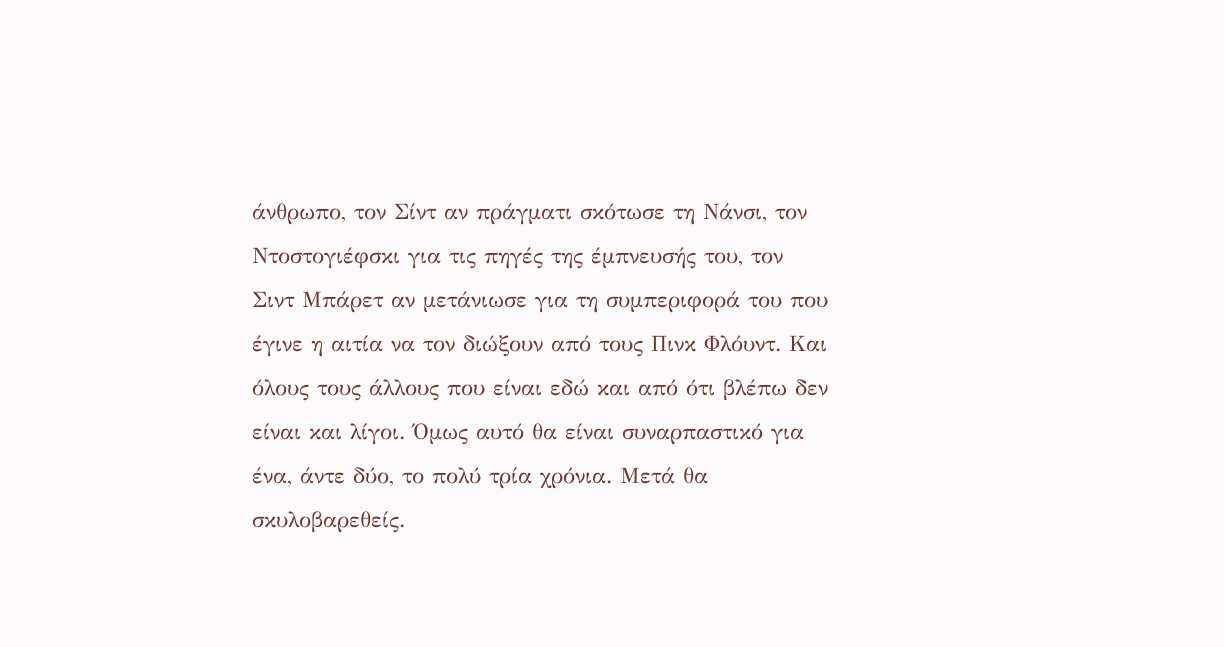άνθρωπο, τον Σίντ αν πράγματι σκότωσε τη Νάνσι, τον Ντοστογιέφσκι για τις πηγές της έμπνευσής του, τον Σιντ Μπάρετ αν μετάνιωσε για τη συμπεριφορά του που έγινε η αιτία να τον διώξουν από τους Πινκ Φλόυντ. Και όλους τους άλλους που είναι εδώ και από ότι βλέπω δεν είναι και λίγοι. Όμως αυτό θα είναι συναρπαστικό για ένα, άντε δύο, το πολύ τρία χρόνια. Μετά θα σκυλοβαρεθείς.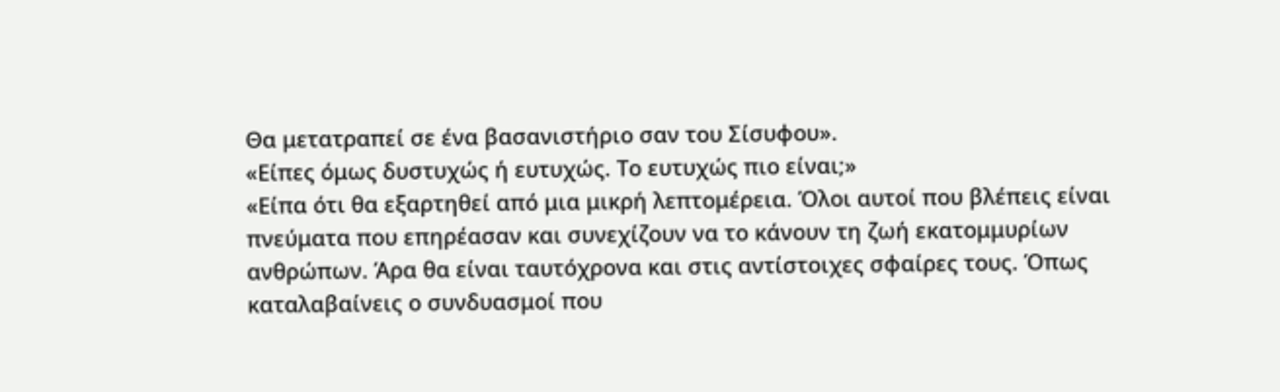Θα μετατραπεί σε ένα βασανιστήριο σαν του Σίσυφου».
«Είπες όμως δυστυχώς ή ευτυχώς. Το ευτυχώς πιο είναι;»
«Είπα ότι θα εξαρτηθεί από μια μικρή λεπτομέρεια. Όλοι αυτοί που βλέπεις είναι πνεύματα που επηρέασαν και συνεχίζουν να το κάνουν τη ζωή εκατομμυρίων ανθρώπων. Άρα θα είναι ταυτόχρονα και στις αντίστοιχες σφαίρες τους. Όπως καταλαβαίνεις ο συνδυασμοί που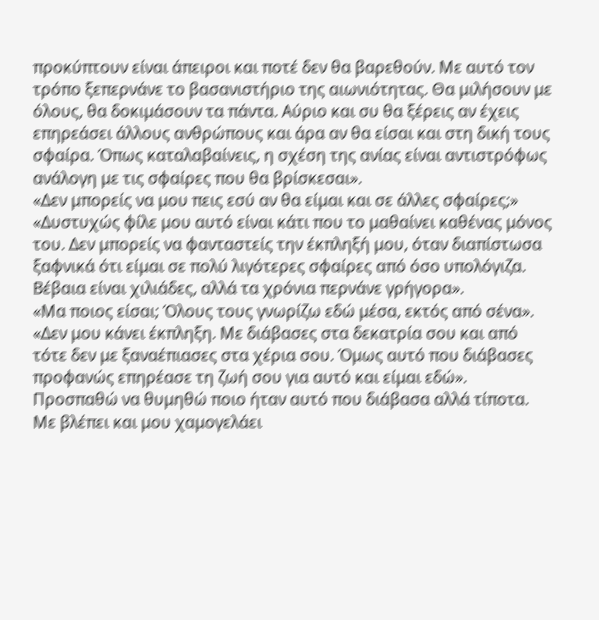προκύπτουν είναι άπειροι και ποτέ δεν θα βαρεθούν. Με αυτό τον τρόπο ξεπερνάνε το βασανιστήριο της αιωνιότητας. Θα μιλήσουν με όλους, θα δοκιμάσουν τα πάντα. Αύριο και συ θα ξέρεις αν έχεις επηρεάσει άλλους ανθρώπους και άρα αν θα είσαι και στη δική τους σφαίρα. Όπως καταλαβαίνεις, η σχέση της ανίας είναι αντιστρόφως ανάλογη με τις σφαίρες που θα βρίσκεσαι».
«Δεν μπορείς να μου πεις εσύ αν θα είμαι και σε άλλες σφαίρες;»
«Δυστυχώς φίλε μου αυτό είναι κάτι που το μαθαίνει καθένας μόνος του. Δεν μπορείς να φανταστείς την έκπληξή μου, όταν διαπίστωσα ξαφνικά ότι είμαι σε πολύ λιγότερες σφαίρες από όσο υπολόγιζα. Βέβαια είναι χιλιάδες, αλλά τα χρόνια περνάνε γρήγορα».
«Μα ποιος είσαι; Όλους τους γνωρίζω εδώ μέσα, εκτός από σένα».
«Δεν μου κάνει έκπληξη. Με διάβασες στα δεκατρία σου και από τότε δεν με ξαναέπιασες στα χέρια σου. Όμως αυτό που διάβασες προφανώς επηρέασε τη ζωή σου για αυτό και είμαι εδώ».
Προσπαθώ να θυμηθώ ποιο ήταν αυτό που διάβασα αλλά τίποτα. Με βλέπει και μου χαμογελάει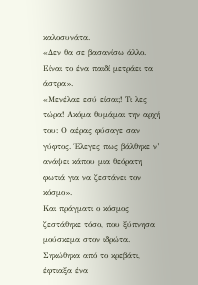καλοσυνάτα.
«Δεν θα σε βασανίσω άλλο. Είναι το ένα παιδί μετράει τα άστρα».
«Μενέλαε εσύ είσαι;! Τι λες τώρα! Ακόμα θυμάμαι την αρχή του: Ο αέρας φύσαγε σαν γύφτος. Έλεγες πως βάλθηκε ν’ ανάψει κάπου μια θεόρατη φωτιά για να ζεστάνει τον κόσμο».
Και πράγματι ο κόσμος ζεστάθηκε τόσο, που ξύπνησα μούσκεμα στον ιδρώτα. Σηκώθηκα από το κρεβάτι, έφτιαξα ένα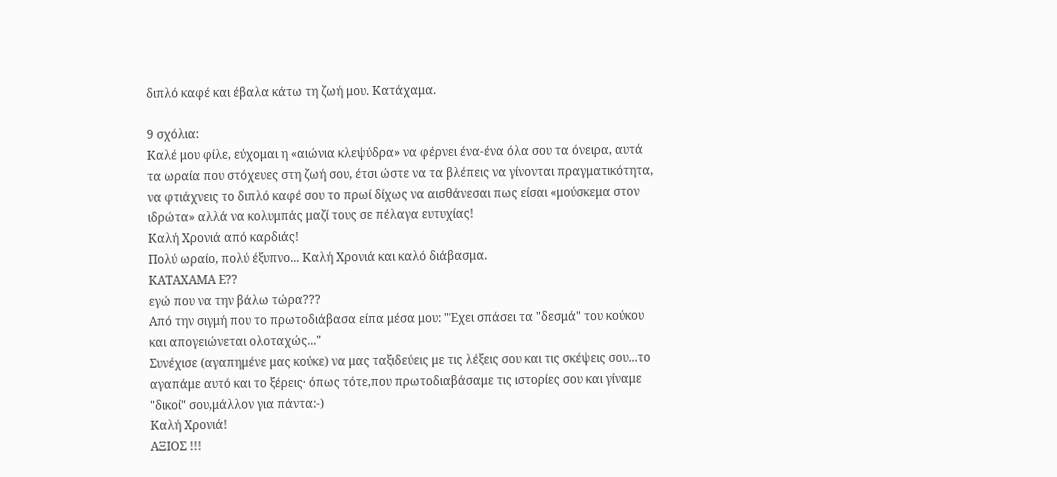διπλό καφέ και έβαλα κάτω τη ζωή μου. Κατάχαμα.

9 σχόλια:
Καλέ μου φίλε, εύχομαι η «αιώνια κλεψύδρα» να φέρνει ένα-ένα όλα σου τα όνειρα, αυτά τα ωραία που στόχευες στη ζωή σου, έτσι ώστε να τα βλέπεις να γίνονται πραγματικότητα, να φτιάχνεις το διπλό καφέ σου το πρωί δίχως να αισθάνεσαι πως είσαι «μούσκεμα στον ιδρώτα» αλλά να κολυμπάς μαζί τους σε πέλαγα ευτυχίας!
Καλή Χρονιά από καρδιάς!
Πολύ ωραίο, πολύ έξυπνο... Καλή Χρονιά και καλό διάβασμα.
ΚΑΤΑΧΑΜΑ Ε??
εγώ που να την βάλω τώρα???
Από την σιγμή που το πρωτοδιάβασα είπα μέσα μου: "Έχει σπάσει τα "δεσμά" του κούκου και απογειώνεται ολοταχώς..."
Συνέχισε (αγαπημένε μας κούκε) να μας ταξιδεύεις με τις λέξεις σου και τις σκέψεις σου...το αγαπάμε αυτό και το ξέρεις· όπως τότε,που πρωτοδιαβάσαμε τις ιστορίες σου και γίναμε "δικοί" σου,μάλλον για πάντα:-)
Καλή Χρονιά!
ΑΞΙΟΣ !!!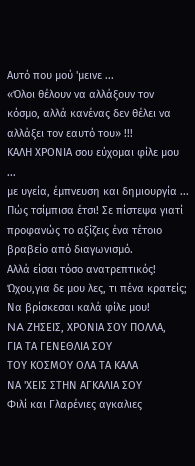Αυτό που μού 'μεινε ...
«Όλοι θέλουν να αλλάξουν τον κόσμο, αλλά κανένας δεν θέλει να αλλάξει τον εαυτό του» !!!
ΚΑΛΗ ΧΡΟΝΙΑ σου εύχομαι φίλε μου ...
με υγεία, έμπνευση και δημιουργία ...
Πώς τσίμπισα έτσι! Σε πίστεψα γιατί προφανώς το αξίζεις ένα τέτοιο βραβείο από διαγωνισμό.
Αλλά είσαι τόσο ανατρεπτικός!
Ώχου,για δε μου λες, τι πένα κρατείς;
Να βρίσκεσαι καλά φίλε μου!
NA ΖΗΣΕΙΣ, ΧΡΟΝΙΑ ΣΟΥ ΠΟΛΛΑ,
ΓΙΑ ΤΑ ΓΕΝΕΘΛΙΑ ΣΟΥ
ΤΟΥ ΚΟΣΜΟΥ ΟΛΑ ΤΑ ΚΑΛΑ
ΝΑ 'ΧΕΙΣ ΣΤΗΝ ΑΓΚΑΛΙΑ ΣΟΥ
Φιλί και Γλαρένιες αγκαλιες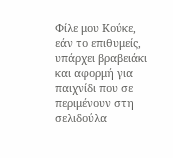Φίλε μου Κούκε, εάν το επιθυμείς, υπάρχει βραβειάκι και αφορμή για παιχνίδι που σε περιμένουν στη σελιδούλα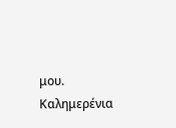μου.
Καλημερένια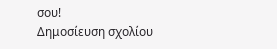σου!
Δημοσίευση σχολίου